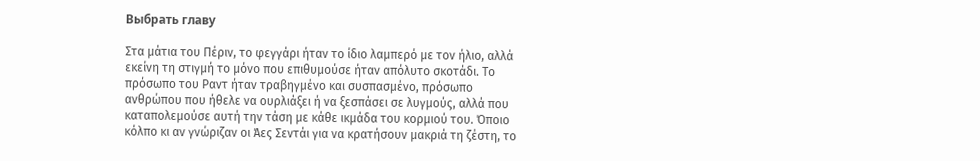Выбрать главу

Στα μάτια του Πέριν, το φεγγάρι ήταν το ίδιο λαμπερό με τον ήλιο, αλλά εκείνη τη στιγμή το μόνο που επιθυμούσε ήταν απόλυτο σκοτάδι. Το πρόσωπο του Ραντ ήταν τραβηγμένο και συσπασμένο, πρόσωπο ανθρώπου που ήθελε να ουρλιάξει ή να ξεσπάσει σε λυγμούς, αλλά που καταπολεμούσε αυτή την τάση με κάθε ικμάδα του κορμιού του. Όποιο κόλπο κι αν γνώριζαν οι Άες Σεντάι για να κρατήσουν μακριά τη ζέστη, το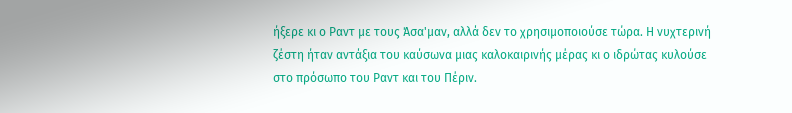ήξερε κι ο Ραντ με τους Άσα'μαν, αλλά δεν το χρησιμοποιούσε τώρα. Η νυχτερινή ζέστη ήταν αντάξια του καύσωνα μιας καλοκαιρινής μέρας κι ο ιδρώτας κυλούσε στο πρόσωπο του Ραντ και του Πέριν.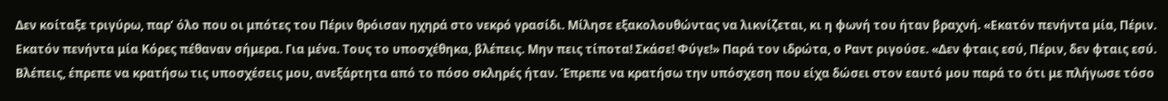Δεν κοίταξε τριγύρω, παρ’ όλο που οι μπότες του Πέριν θρόισαν ηχηρά στο νεκρό γρασίδι. Μίλησε εξακολουθώντας να λικνίζεται, κι η φωνή του ήταν βραχνή. «Εκατόν πενήντα μία, Πέριν. Εκατόν πενήντα μία Κόρες πέθαναν σήμερα. Για μένα. Τους το υποσχέθηκα, βλέπεις. Μην πεις τίποτα! Σκάσε! Φύγε!» Παρά τον ιδρώτα, ο Ραντ ριγούσε. «Δεν φταις εσύ, Πέριν, δεν φταις εσύ. Βλέπεις, έπρεπε να κρατήσω τις υποσχέσεις μου, ανεξάρτητα από το πόσο σκληρές ήταν. Έπρεπε να κρατήσω την υπόσχεση που είχα δώσει στον εαυτό μου παρά το ότι με πλήγωσε τόσο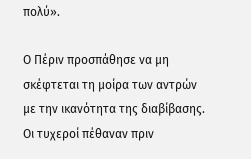πολύ».

Ο Πέριν προσπάθησε να μη σκέφτεται τη μοίρα των αντρών με την ικανότητα της διαβίβασης. Οι τυχεροί πέθαναν πριν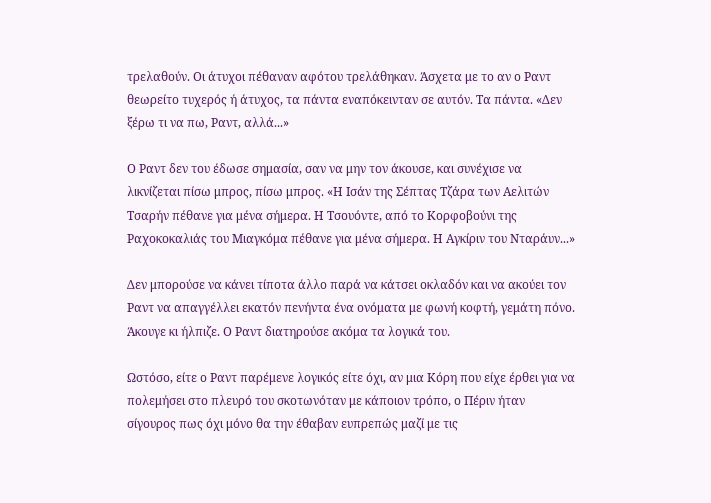τρελαθούν. Οι άτυχοι πέθαναν αφότου τρελάθηκαν. Άσχετα με το αν ο Ραντ θεωρείτο τυχερός ή άτυχος, τα πάντα εναπόκεινταν σε αυτόν. Τα πάντα. «Δεν ξέρω τι να πω, Ραντ, αλλά...»

Ο Ραντ δεν του έδωσε σημασία, σαν να μην τον άκουσε, και συνέχισε να λικνίζεται πίσω μπρος, πίσω μπρος. «Η Ισάν της Σέπτας Τζάρα των Αελιτών Τσαρήν πέθανε για μένα σήμερα. Η Τσουόντε, από το Κορφοβούνι της Ραχοκοκαλιάς του Μιαγκόμα πέθανε για μένα σήμερα. Η Αγκίριν του Νταράυν...»

Δεν μπορούσε να κάνει τίποτα άλλο παρά να κάτσει οκλαδόν και να ακούει τον Ραντ να απαγγέλλει εκατόν πενήντα ένα ονόματα με φωνή κοφτή, γεμάτη πόνο. Άκουγε κι ήλπιζε. Ο Ραντ διατηρούσε ακόμα τα λογικά του.

Ωστόσο, είτε ο Ραντ παρέμενε λογικός είτε όχι, αν μια Κόρη που είχε έρθει για να πολεμήσει στο πλευρό του σκοτωνόταν με κάποιον τρόπο, ο Πέριν ήταν σίγουρος πως όχι μόνο θα την έθαβαν ευπρεπώς μαζί με τις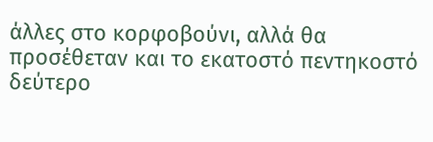άλλες στο κορφοβούνι, αλλά θα προσέθεταν και το εκατοστό πεντηκοστό δεύτερο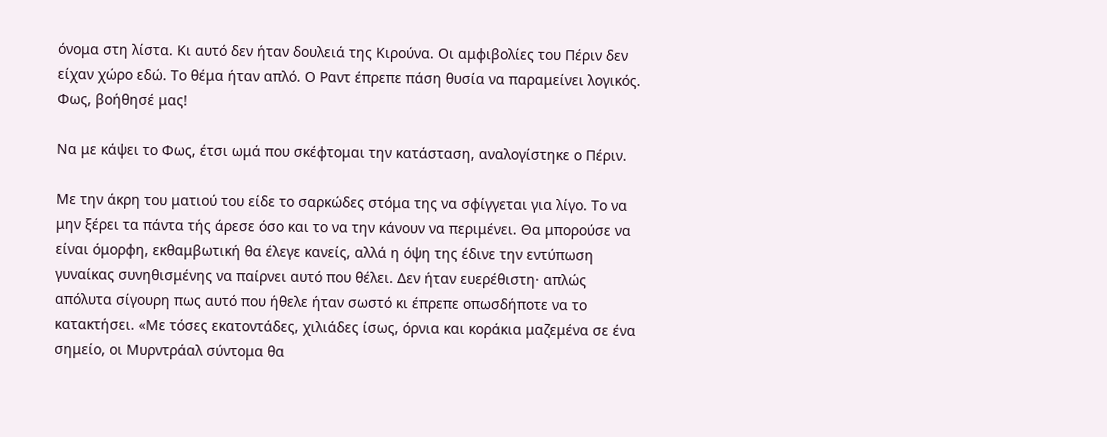όνομα στη λίστα. Κι αυτό δεν ήταν δουλειά της Κιρούνα. Οι αμφιβολίες του Πέριν δεν είχαν χώρο εδώ. Το θέμα ήταν απλό. Ο Ραντ έπρεπε πάση θυσία να παραμείνει λογικός. Φως, βοήθησέ μας!

Να με κάψει το Φως, έτσι ωμά που σκέφτομαι την κατάσταση, αναλογίστηκε ο Πέριν.

Με την άκρη του ματιού του είδε το σαρκώδες στόμα της να σφίγγεται για λίγο. Το να μην ξέρει τα πάντα τής άρεσε όσο και το να την κάνουν να περιμένει. Θα μπορούσε να είναι όμορφη, εκθαμβωτική θα έλεγε κανείς, αλλά η όψη της έδινε την εντύπωση γυναίκας συνηθισμένης να παίρνει αυτό που θέλει. Δεν ήταν ευερέθιστη· απλώς απόλυτα σίγουρη πως αυτό που ήθελε ήταν σωστό κι έπρεπε οπωσδήποτε να το κατακτήσει. «Με τόσες εκατοντάδες, χιλιάδες ίσως, όρνια και κοράκια μαζεμένα σε ένα σημείο, οι Μυρντράαλ σύντομα θα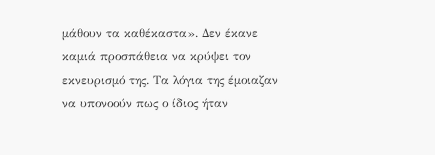μάθουν τα καθέκαστα». Δεν έκανε καμιά προσπάθεια να κρύψει τον εκνευρισμό της. Τα λόγια της έμοιαζαν να υπονοούν πως ο ίδιος ήταν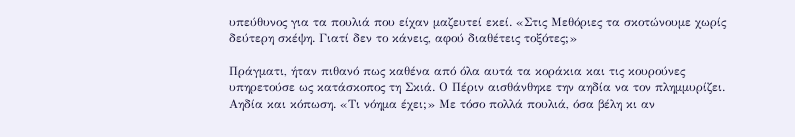υπεύθυνος για τα πουλιά που είχαν μαζευτεί εκεί. «Στις Μεθόριες τα σκοτώνουμε χωρίς δεύτερη σκέψη. Γιατί δεν το κάνεις, αφού διαθέτεις τοξότες;»

Πράγματι, ήταν πιθανό πως καθένα από όλα αυτά τα κοράκια και τις κουρούνες υπηρετούσε ως κατάσκοπος τη Σκιά. Ο Πέριν αισθάνθηκε την αηδία να τον πλημμυρίζει. Αηδία και κόπωση. «Τι νόημα έχει;» Με τόσο πολλά πουλιά, όσα βέλη κι αν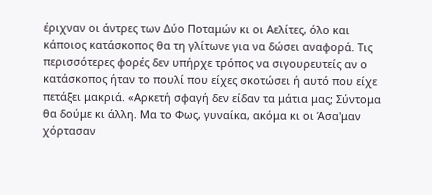έριχναν οι άντρες των Δύο Ποταμών κι οι Αελίτες, όλο και κάποιος κατάσκοπος θα τη γλίτωνε για να δώσει αναφορά. Τις περισσότερες φορές δεν υπήρχε τρόπος να σιγουρευτείς αν ο κατάσκοπος ήταν το πουλί που είχες σκοτώσει ή αυτό που είχε πετάξει μακριά. «Αρκετή σφαγή δεν είδαν τα μάτια μας; Σύντομα θα δούμε κι άλλη. Μα το Φως, γυναίκα, ακόμα κι οι Άσα'μαν χόρτασαν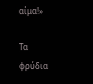αίμα!»

Τα φρύδια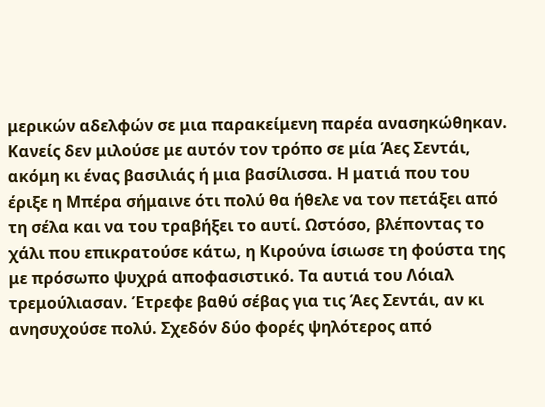μερικών αδελφών σε μια παρακείμενη παρέα ανασηκώθηκαν. Κανείς δεν μιλούσε με αυτόν τον τρόπο σε μία Άες Σεντάι, ακόμη κι ένας βασιλιάς ή μια βασίλισσα. Η ματιά που του έριξε η Μπέρα σήμαινε ότι πολύ θα ήθελε να τον πετάξει από τη σέλα και να του τραβήξει το αυτί. Ωστόσο, βλέποντας το χάλι που επικρατούσε κάτω, η Κιρούνα ίσιωσε τη φούστα της με πρόσωπο ψυχρά αποφασιστικό. Τα αυτιά του Λόιαλ τρεμούλιασαν. Έτρεφε βαθύ σέβας για τις Άες Σεντάι, αν κι ανησυχούσε πολύ. Σχεδόν δύο φορές ψηλότερος από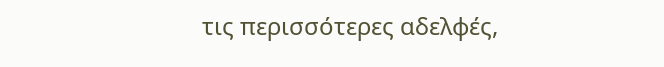τις περισσότερες αδελφές,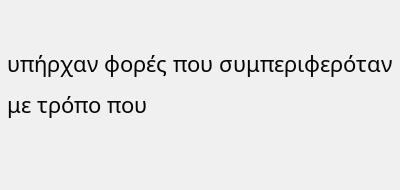υπήρχαν φορές που συμπεριφερόταν με τρόπο που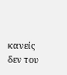κανείς δεν του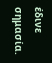έδινε σημασία.